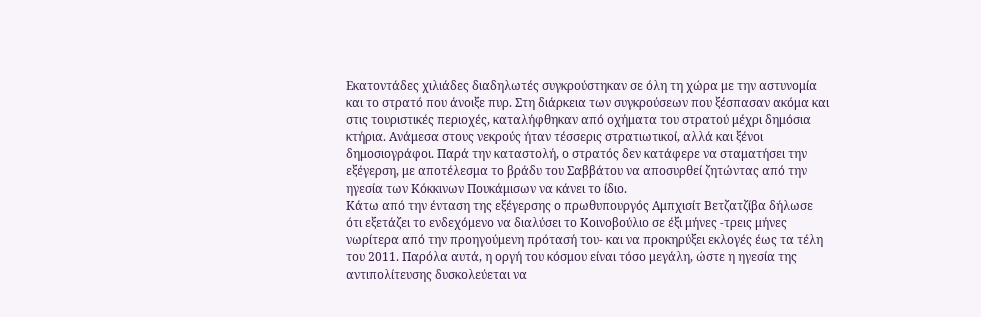Εκατοντάδες χιλιάδες διαδηλωτές συγκρούστηκαν σε όλη τη χώρα με την αστυνομία και το στρατό που άνοιξε πυρ. Στη διάρκεια των συγκρούσεων που ξέσπασαν ακόμα και στις τουριστικές περιοχές, καταλήφθηκαν από οχήματα του στρατού μέχρι δημόσια κτήρια. Ανάμεσα στους νεκρούς ήταν τέσσερις στρατιωτικοί, αλλά και ξένοι δημοσιογράφοι. Παρά την καταστολή, ο στρατός δεν κατάφερε να σταματήσει την εξέγερση, με αποτέλεσμα το βράδυ του Σαββάτου να αποσυρθεί ζητώντας από την ηγεσία των Κόκκινων Πουκάμισων να κάνει το ίδιο.
Κάτω από την ένταση της εξέγερσης ο πρωθυπουργός Αμπχισίτ Βετζατζίβα δήλωσε ότι εξετάζει το ενδεχόμενο να διαλύσει το Κοινοβούλιο σε έξι μήνες -τρεις μήνες νωρίτερα από την προηγούμενη πρότασή του- και να προκηρύξει εκλογές έως τα τέλη του 2011. Παρόλα αυτά, η οργή του κόσμου είναι τόσο μεγάλη, ώστε η ηγεσία της αντιπολίτευσης δυσκολεύεται να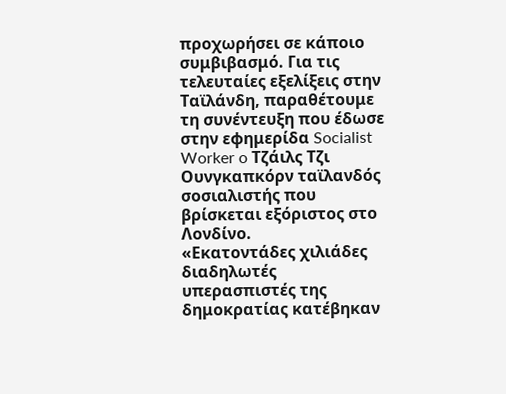προχωρήσει σε κάποιο συμβιβασμό. Για τις τελευταίες εξελίξεις στην Ταϊλάνδη, παραθέτουμε τη συνέντευξη που έδωσε στην εφημερίδα Socialist Worker o Τζάιλς Τζι Ουνγκαπκόρν ταϊλανδός σοσιαλιστής που βρίσκεται εξόριστος στο Λονδίνο.
«Εκατοντάδες χιλιάδες διαδηλωτές υπερασπιστές της δημοκρατίας κατέβηκαν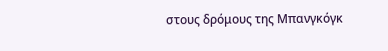στους δρόμους της Μπανγκόγκ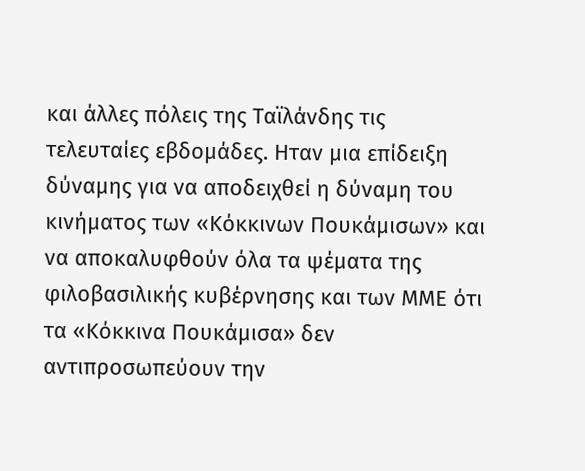και άλλες πόλεις της Ταϊλάνδης τις τελευταίες εβδομάδες. Ηταν μια επίδειξη δύναμης για να αποδειχθεί η δύναμη του κινήματος των «Κόκκινων Πουκάμισων» και να αποκαλυφθούν όλα τα ψέματα της φιλοβασιλικής κυβέρνησης και των ΜΜΕ ότι τα «Κόκκινα Πουκάμισα» δεν αντιπροσωπεύουν την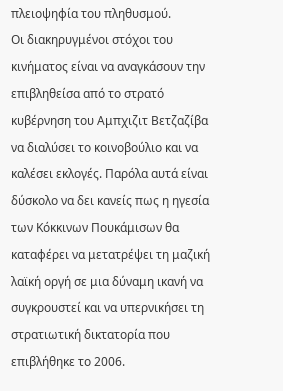πλειοψηφία του πληθυσμού.
Οι διακηρυγμένοι στόχοι του κινήματος είναι να αναγκάσουν την επιβληθείσα από το στρατό κυβέρνηση του Αμπχιζιτ Βετζαζίβα να διαλύσει το κοινοβούλιο και να καλέσει εκλογές. Παρόλα αυτά είναι δύσκολο να δει κανείς πως η ηγεσία των Κόκκινων Πουκάμισων θα καταφέρει να μετατρέψει τη μαζική λαϊκή οργή σε μια δύναμη ικανή να συγκρουστεί και να υπερνικήσει τη στρατιωτική δικτατορία που επιβλήθηκε το 2006.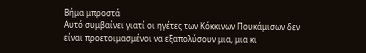Βήμα μπροστά
Αυτό συμβαίνει γιατί οι ηγέτες των Κόκκινων Πουκάμισων δεν είναι προετοιμασμένοι να εξαπολύσουν μια, μια κι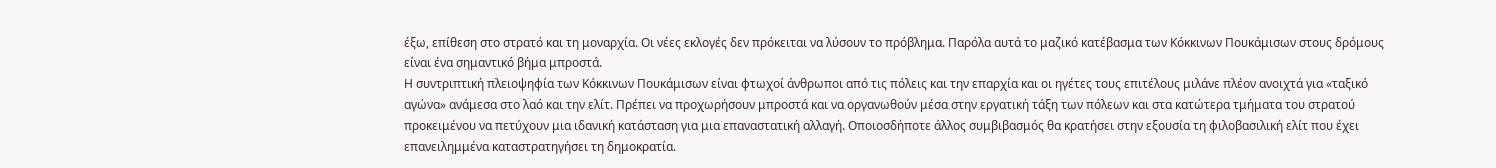έξω, επίθεση στο στρατό και τη μοναρχία. Οι νέες εκλογές δεν πρόκειται να λύσουν το πρόβλημα. Παρόλα αυτά το μαζικό κατέβασμα των Κόκκινων Πουκάμισων στους δρόμους είναι ένα σημαντικό βήμα μπροστά.
Η συντριπτική πλειοψηφία των Κόκκινων Πουκάμισων είναι φτωχοί άνθρωποι από τις πόλεις και την επαρχία και οι ηγέτες τους επιτέλους μιλάνε πλέον ανοιχτά για «ταξικό αγώνα» ανάμεσα στο λαό και την ελίτ. Πρέπει να προχωρήσουν μπροστά και να οργανωθούν μέσα στην εργατική τάξη των πόλεων και στα κατώτερα τμήματα του στρατού προκειμένου να πετύχουν μια ιδανική κατάσταση για μια επαναστατική αλλαγή. Οποιοσδήποτε άλλος συμβιβασμός θα κρατήσει στην εξουσία τη φιλοβασιλική ελίτ που έχει επανειλημμένα καταστρατηγήσει τη δημοκρατία.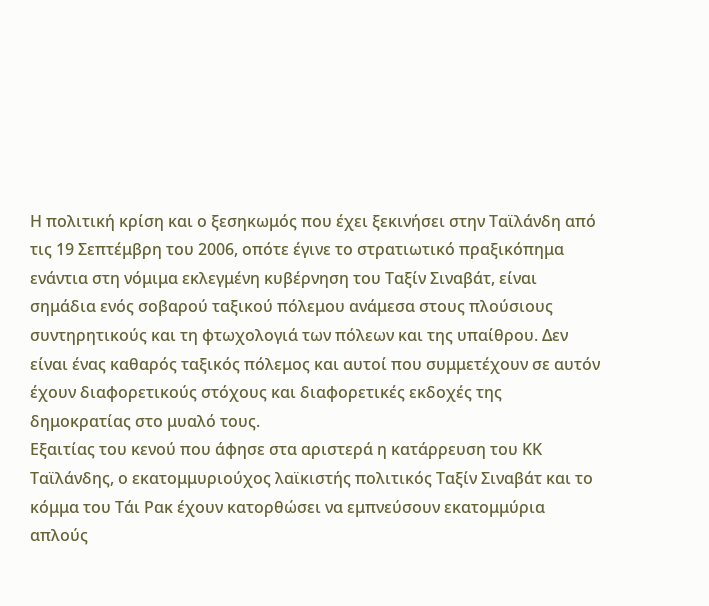Η πολιτική κρίση και ο ξεσηκωμός που έχει ξεκινήσει στην Ταϊλάνδη από τις 19 Σεπτέμβρη του 2006, οπότε έγινε το στρατιωτικό πραξικόπημα ενάντια στη νόμιμα εκλεγμένη κυβέρνηση του Ταξίν Σιναβάτ, είναι σημάδια ενός σοβαρού ταξικού πόλεμου ανάμεσα στους πλούσιους συντηρητικούς και τη φτωχολογιά των πόλεων και της υπαίθρου. Δεν είναι ένας καθαρός ταξικός πόλεμος και αυτοί που συμμετέχουν σε αυτόν έχουν διαφορετικούς στόχους και διαφορετικές εκδοχές της δημοκρατίας στο μυαλό τους.
Εξαιτίας του κενού που άφησε στα αριστερά η κατάρρευση του ΚΚ Ταϊλάνδης, ο εκατομμυριούχος λαϊκιστής πολιτικός Ταξίν Σιναβάτ και το κόμμα του Τάι Ρακ έχουν κατορθώσει να εμπνεύσουν εκατομμύρια απλούς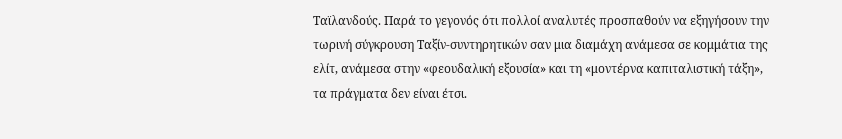Ταϊλανδούς. Παρά το γεγονός ότι πολλοί αναλυτές προσπαθούν να εξηγήσουν την τωρινή σύγκρουση Ταξίν-συντηρητικών σαν μια διαμάχη ανάμεσα σε κομμάτια της ελίτ, ανάμεσα στην «φεουδαλική εξουσία» και τη «μοντέρνα καπιταλιστική τάξη», τα πράγματα δεν είναι έτσι.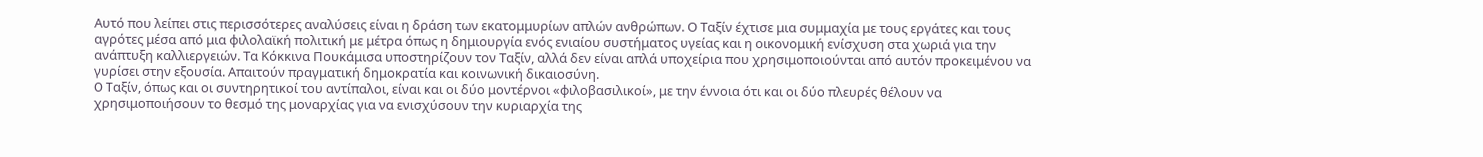Αυτό που λείπει στις περισσότερες αναλύσεις είναι η δράση των εκατομμυρίων απλών ανθρώπων. Ο Ταξίν έχτισε μια συμμαχία με τους εργάτες και τους αγρότες μέσα από μια φιλολαϊκή πολιτική με μέτρα όπως η δημιουργία ενός ενιαίου συστήματος υγείας και η οικονομική ενίσχυση στα χωριά για την ανάπτυξη καλλιεργειών. Τα Κόκκινα Πουκάμισα υποστηρίζουν τον Ταξίν, αλλά δεν είναι απλά υποχείρια που χρησιμοποιούνται από αυτόν προκειμένου να γυρίσει στην εξουσία. Απαιτούν πραγματική δημοκρατία και κοινωνική δικαιοσύνη.
O Tαξίν, όπως και οι συντηρητικοί του αντίπαλοι, είναι και οι δύο μοντέρνοι «φιλοβασιλικοί», με την έννοια ότι και οι δύο πλευρές θέλουν να χρησιμοποιήσουν το θεσμό της μοναρχίας για να ενισχύσουν την κυριαρχία της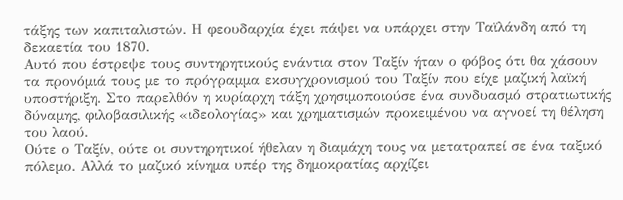τάξης των καπιταλιστών. Η φεουδαρχία έχει πάψει να υπάρχει στην Ταϊλάνδη από τη δεκαετία του 1870.
Αυτό που έστρεψε τους συντηρητικούς ενάντια στον Ταξίν ήταν ο φόβος ότι θα χάσουν τα προνόμιά τους με το πρόγραμμα εκσυγχρονισμού του Ταξίν που είχε μαζική λαϊκή υποστήριξη. Στο παρελθόν η κυρίαρχη τάξη χρησιμοποιούσε ένα συνδυασμό στρατιωτικής δύναμης, φιλοβασιλικής «ιδεολογίας» και χρηματισμών προκειμένου να αγνοεί τη θέληση του λαού.
Ούτε ο Ταξίν, ούτε οι συντηρητικοί ήθελαν η διαμάχη τους να μετατραπεί σε ένα ταξικό πόλεμο. Αλλά το μαζικό κίνημα υπέρ της δημοκρατίας αρχίζει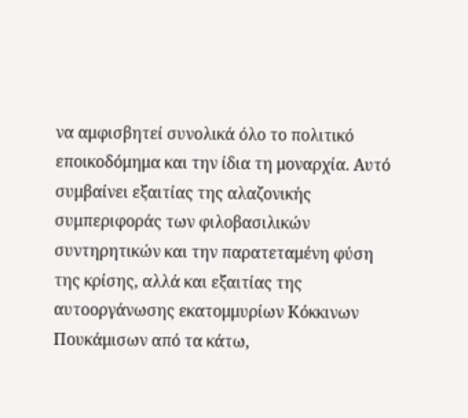να αμφισβητεί συνολικά όλο το πολιτικό εποικοδόμημα και την ίδια τη μοναρχία. Αυτό συμβαίνει εξαιτίας της αλαζονικής συμπεριφοράς των φιλοβασιλικών συντηρητικών και την παρατεταμένη φύση της κρίσης, αλλά και εξαιτίας της αυτοοργάνωσης εκατομμυρίων Κόκκινων Πουκάμισων από τα κάτω,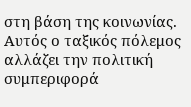στη βάση της κοινωνίας.
Αυτός ο ταξικός πόλεμος αλλάζει την πολιτική συμπεριφορά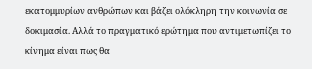εκατομμυρίων ανθρώπων και βάζει ολόκληρη την κοινωνία σε δοκιμασία. Αλλά το πραγματικό ερώτημα που αντιμετωπίζει το κίνημα είναι πως θα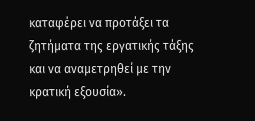καταφέρει να προτάξει τα ζητήματα της εργατικής τάξης και να αναμετρηθεί με την κρατική εξουσία».